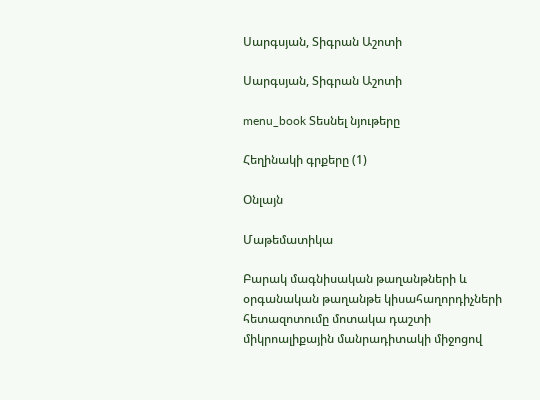Սարգսյան, Տիգրան Աշոտի

Սարգսյան, Տիգրան Աշոտի

menu_book Տեսնել նյութերը

Հեղինակի գրքերը (1)

Օնլայն

Մաթեմատիկա

Բարակ մագնիսական թաղանթների և օրգանական թաղանթե կիսահաղորդիչների հետազոտումը մոտակա դաշտի միկրոալիքային մանրադիտակի միջոցով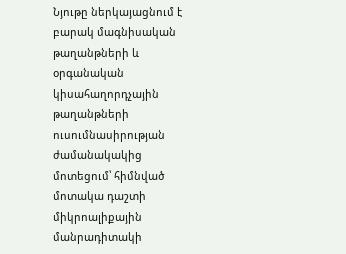Նյութը ներկայացնում է բարակ մագնիսական թաղանթների և օրգանական կիսահաղորդչային թաղանթների ուսումնասիրության ժամանակակից մոտեցում՝ հիմնված մոտակա դաշտի միկրոալիքային մանրադիտակի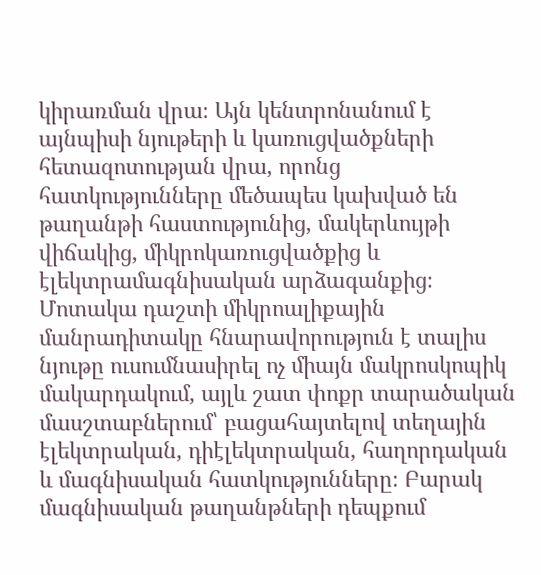կիրառման վրա։ Այն կենտրոնանում է այնպիսի նյութերի և կառուցվածքների հետազոտության վրա, որոնց հատկությունները մեծապես կախված են թաղանթի հաստությունից, մակերևույթի վիճակից, միկրոկառուցվածքից և էլեկտրամագնիսական արձագանքից։ Մոտակա դաշտի միկրոալիքային մանրադիտակը հնարավորություն է տալիս նյութը ուսումնասիրել ոչ միայն մակրոսկոպիկ մակարդակում, այլև շատ փոքր տարածական մասշտաբներում՝ բացահայտելով տեղային էլեկտրական, դիէլեկտրական, հաղորդական և մագնիսական հատկությունները։ Բարակ մագնիսական թաղանթների դեպքում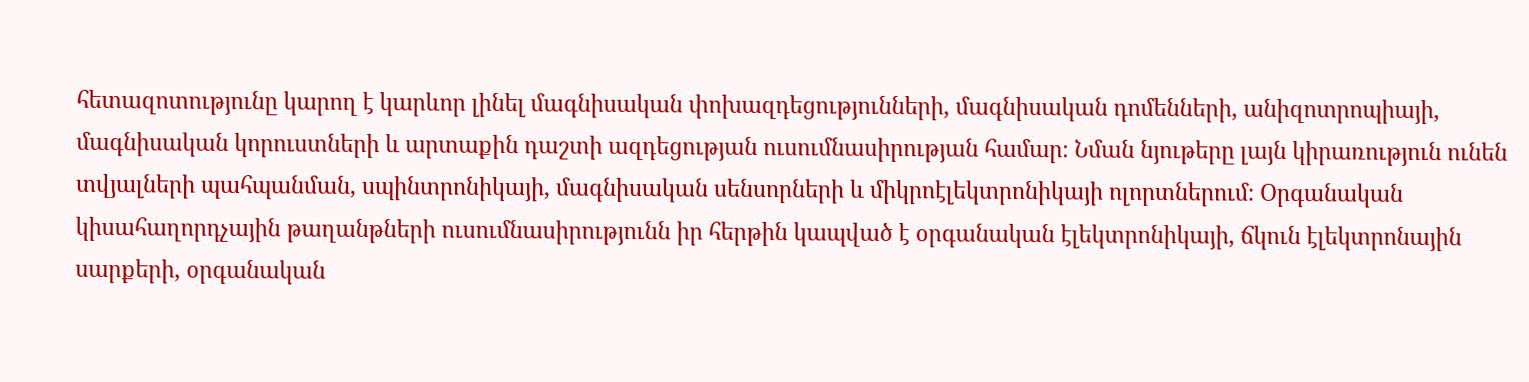հետազոտությունը կարող է կարևոր լինել մագնիսական փոխազդեցությունների, մագնիսական դոմենների, անիզոտրոպիայի, մագնիսական կորուստների և արտաքին դաշտի ազդեցության ուսումնասիրության համար։ Նման նյութերը լայն կիրառություն ունեն տվյալների պահպանման, սպինտրոնիկայի, մագնիսական սենսորների և միկրոէլեկտրոնիկայի ոլորտներում։ Օրգանական կիսահաղորդչային թաղանթների ուսումնասիրությունն իր հերթին կապված է օրգանական էլեկտրոնիկայի, ճկուն էլեկտրոնային սարքերի, օրգանական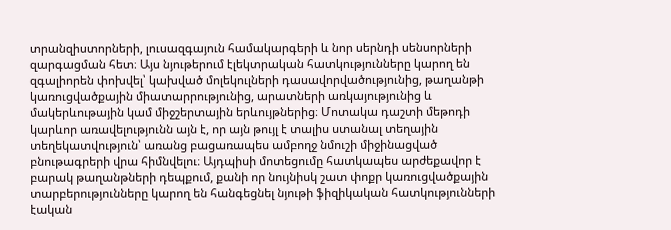տրանզիստորների, լուսազգայուն համակարգերի և նոր սերնդի սենսորների զարգացման հետ։ Այս նյութերում էլեկտրական հատկությունները կարող են զգալիորեն փոխվել՝ կախված մոլեկուլների դասավորվածությունից, թաղանթի կառուցվածքային միատարրությունից, արատների առկայությունից և մակերևութային կամ միջշերտային երևույթներից։ Մոտակա դաշտի մեթոդի կարևոր առավելությունն այն է, որ այն թույլ է տալիս ստանալ տեղային տեղեկատվություն՝ առանց բացառապես ամբողջ նմուշի միջինացված բնութագրերի վրա հիմնվելու։ Այդպիսի մոտեցումը հատկապես արժեքավոր է բարակ թաղանթների դեպքում, քանի որ նույնիսկ շատ փոքր կառուցվածքային տարբերությունները կարող են հանգեցնել նյութի ֆիզիկական հատկությունների էական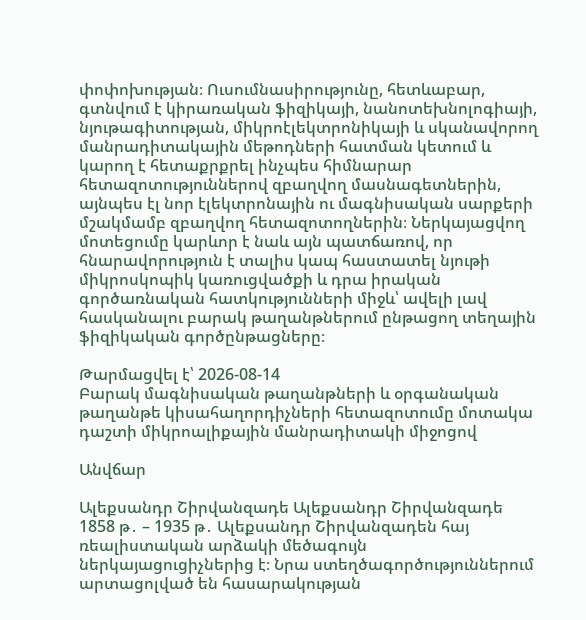փոփոխության։ Ուսումնասիրությունը, հետևաբար, գտնվում է կիրառական ֆիզիկայի, նանոտեխնոլոգիայի, նյութագիտության, միկրոէլեկտրոնիկայի և սկանավորող մանրադիտակային մեթոդների հատման կետում և կարող է հետաքրքրել ինչպես հիմնարար հետազոտություններով զբաղվող մասնագետներին, այնպես էլ նոր էլեկտրոնային ու մագնիսական սարքերի մշակմամբ զբաղվող հետազոտողներին։ Ներկայացվող մոտեցումը կարևոր է նաև այն պատճառով, որ հնարավորություն է տալիս կապ հաստատել նյութի միկրոսկոպիկ կառուցվածքի և դրա իրական գործառնական հատկությունների միջև՝ ավելի լավ հասկանալու բարակ թաղանթներում ընթացող տեղային ֆիզիկական գործընթացները։

Թարմացվել է՝ 2026-08-14
Բարակ մագնիսական թաղանթների և օրգանական թաղանթե կիսահաղորդիչների հետազոտումը մոտակա դաշտի միկրոալիքային մանրադիտակի միջոցով

Անվճար

Ալեքսանդր Շիրվանզադե Ալեքսանդր Շիրվանզադե 1858 թ․ – 1935 թ․ Ալեքսանդր Շիրվանզադեն հայ ռեալիստական արձակի մեծագույն ներկայացուցիչներից է։ Նրա ստեղծագործություններում արտացոլված են հասարակության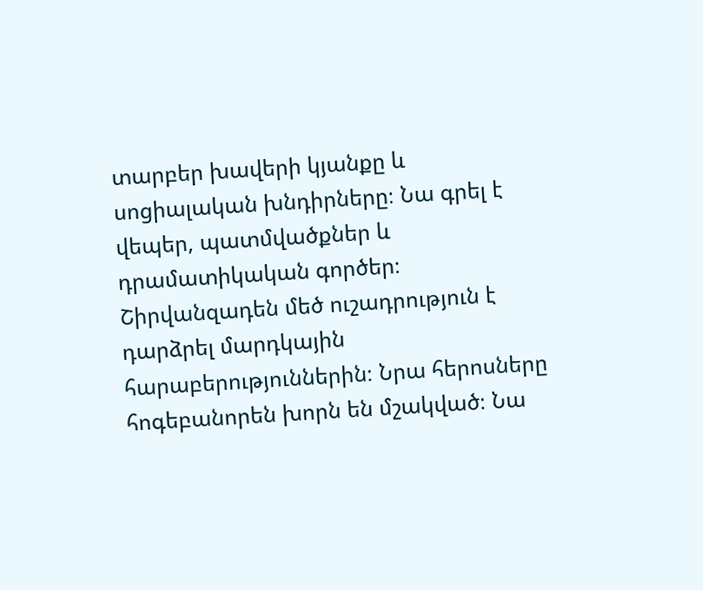տարբեր խավերի կյանքը և սոցիալական խնդիրները։ Նա գրել է վեպեր, պատմվածքներ և դրամատիկական գործեր։ Շիրվանզադեն մեծ ուշադրություն է դարձրել մարդկային հարաբերություններին։ Նրա հերոսները հոգեբանորեն խորն են մշակված։ Նա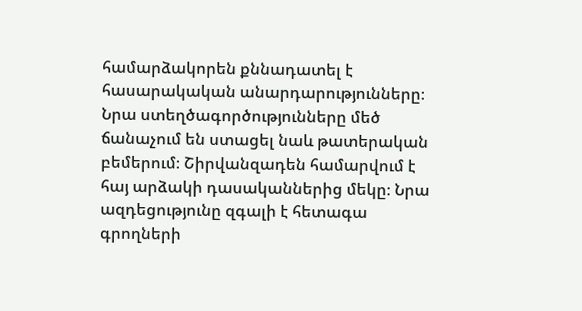համարձակորեն քննադատել է հասարակական անարդարությունները։ Նրա ստեղծագործությունները մեծ ճանաչում են ստացել նաև թատերական բեմերում։ Շիրվանզադեն համարվում է հայ արձակի դասականներից մեկը։ Նրա ազդեցությունը զգալի է հետագա գրողների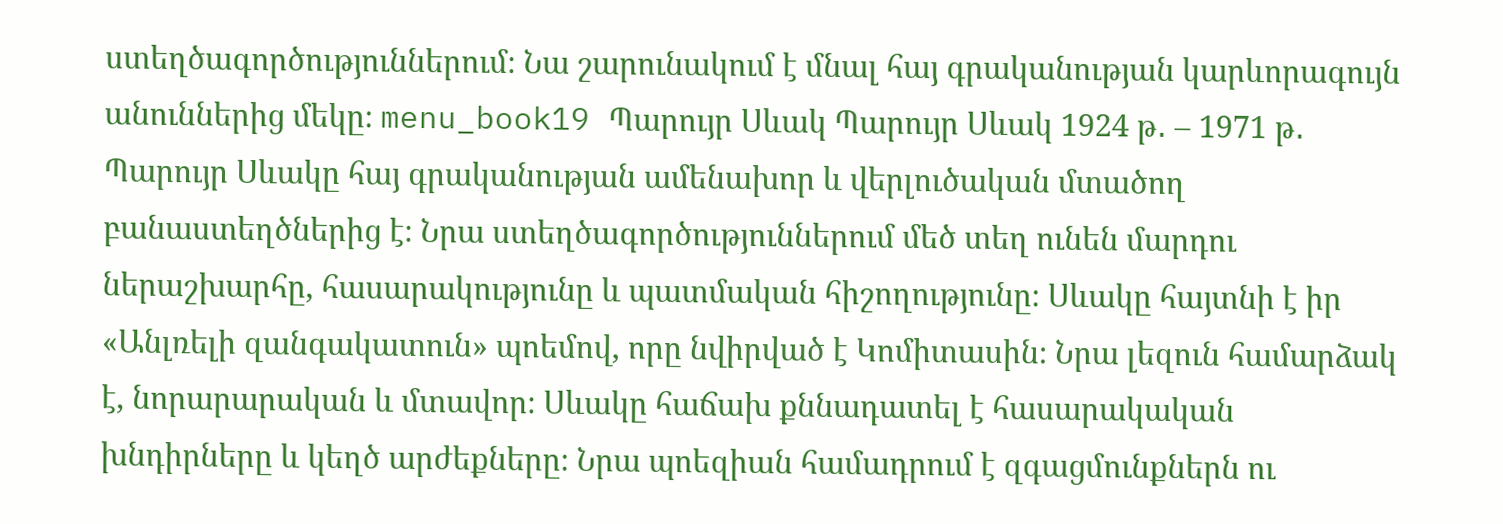ստեղծագործություններում։ Նա շարունակում է մնալ հայ գրականության կարևորագույն անուններից մեկը։ menu_book19 Պարույր Սևակ Պարույր Սևակ 1924 թ․ – 1971 թ․ Պարույր Սևակը հայ գրականության ամենախոր և վերլուծական մտածող բանաստեղծներից է։ Նրա ստեղծագործություններում մեծ տեղ ունեն մարդու ներաշխարհը, հասարակությունը և պատմական հիշողությունը։ Սևակը հայտնի է իր «Անլռելի զանգակատուն» պոեմով, որը նվիրված է Կոմիտասին։ Նրա լեզուն համարձակ է, նորարարական և մտավոր։ Սևակը հաճախ քննադատել է հասարակական խնդիրները և կեղծ արժեքները։ Նրա պոեզիան համադրում է զգացմունքներն ու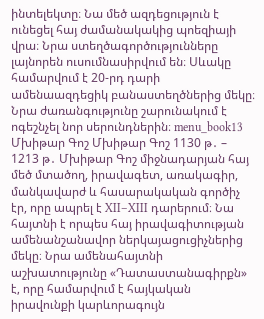ինտելեկտը։ Նա մեծ ազդեցություն է ունեցել հայ ժամանակակից պոեզիայի վրա։ Նրա ստեղծագործությունները լայնորեն ուսումնասիրվում են։ Սևակը համարվում է 20-րդ դարի ամենաազդեցիկ բանաստեղծներից մեկը։ Նրա ժառանգությունը շարունակում է ոգեշնչել նոր սերունդներին։ menu_book13 Մխիթար Գոշ Մխիթար Գոշ 1130 թ․ – 1213 թ․ Մխիթար Գոշ միջնադարյան հայ մեծ մտածող, իրավագետ, առակագիր, մանկավարժ և հասարակական գործիչ էր, որը ապրել է XII–XIII դարերում։ Նա հայտնի է որպես հայ իրավագիտության ամենանշանավոր ներկայացուցիչներից մեկը։ Նրա ամենահայտնի աշխատությունը «Դատաստանագիրքն» է, որը համարվում է հայկական իրավունքի կարևորագույն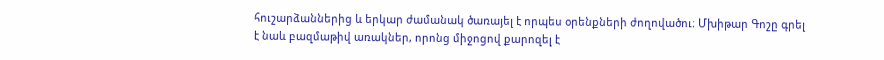հուշարձաններից և երկար ժամանակ ծառայել է որպես օրենքների ժողովածու։ Մխիթար Գոշը գրել է նաև բազմաթիվ առակներ, որոնց միջոցով քարոզել է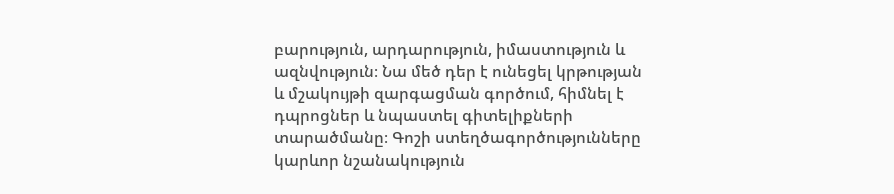բարություն, արդարություն, իմաստություն և ազնվություն։ Նա մեծ դեր է ունեցել կրթության և մշակույթի զարգացման գործում, հիմնել է դպրոցներ և նպաստել գիտելիքների տարածմանը։ Գոշի ստեղծագործությունները կարևոր նշանակություն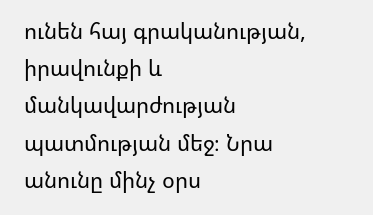ունեն հայ գրականության, իրավունքի և մանկավարժության պատմության մեջ։ Նրա անունը մինչ օրս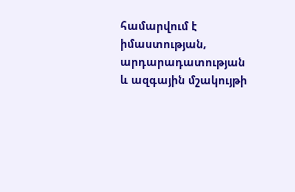համարվում է իմաստության, արդարադատության և ազգային մշակույթի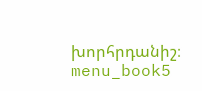խորհրդանիշ։ menu_book5